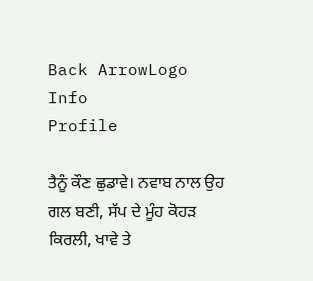Back ArrowLogo
Info
Profile

ਤੈਨੂੰ ਕੌਣ ਛੁਡਾਵੇ। ਨਵਾਬ ਨਾਲ ਉਹ ਗਲ ਬਣੀ, ਸੱਪ ਦੇ ਮੂੰਹ ਕੋਹੜ ਕਿਰਲੀ, ਖਾਵੇ ਤੇ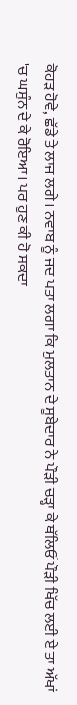ਕੋਹੜ ਹੋਵੇ, ਛੱਡੇ ਤੇ ਲਾਜ ਲਗੇ। ਨਵਾਬ ਨੂੰ ਜਦ ਪਤਾ ਲਗਾ ਕਿ ਮੁਲਤਾਨ ਦੇ ਸੂਬੇਦਾਰ ਨੇ ਪੌੜੀ ਚੜ੍ਹਾ ਕੇ ਥੱਲਿਓਂ ਪੌੜੀ ਖਿੱਚ ਲਈ ਏ ਤਾ ਅੱਖਾਂ 'ਚ ਘਸੁੰਨ ਦੇ ਕੇ ਰੋਇਆ। ਪਰ ਹੁਣ ਕੀ ਹੋ ਸਕਦਾ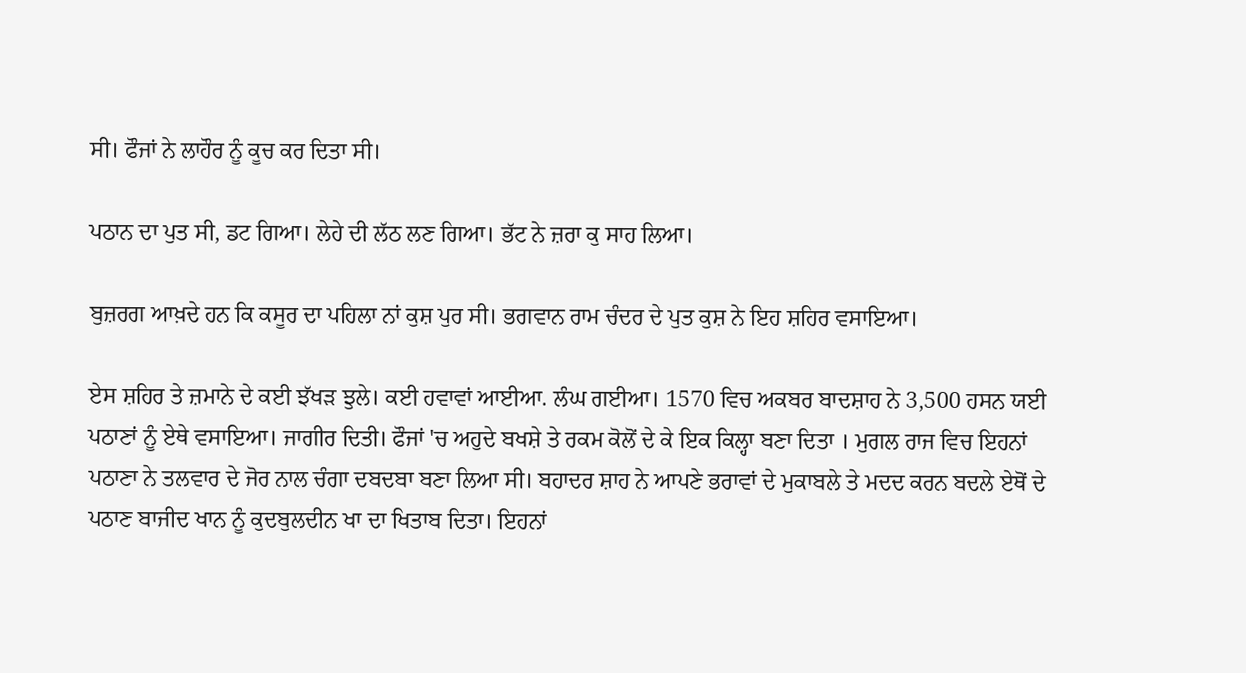ਸੀ। ਫੌਜਾਂ ਨੇ ਲਾਹੌਰ ਨੂੰ ਕੂਚ ਕਰ ਦਿਤਾ ਸੀ।

ਪਠਾਨ ਦਾ ਪੁਤ ਸੀ, ਡਟ ਗਿਆ। ਲੇਹੇ ਦੀ ਲੱਠ ਲਣ ਗਿਆ। ਭੱਟ ਨੇ ਜ਼ਰਾ ਕੁ ਸਾਹ ਲਿਆ।

ਬੁਜ਼ਰਗ ਆਖ਼ਦੇ ਹਨ ਕਿ ਕਸੂਰ ਦਾ ਪਹਿਲਾ ਨਾਂ ਕੁਸ਼ ਪੁਰ ਸੀ। ਭਗਵਾਨ ਰਾਮ ਚੰਦਰ ਦੇ ਪੁਤ ਕੁਸ਼ ਨੇ ਇਹ ਸ਼ਹਿਰ ਵਸਾਇਆ।

ਏਸ ਸ਼ਹਿਰ ਤੇ ਜ਼ਮਾਨੇ ਦੇ ਕਈ ਝੱਖੜ ਝੁਲੇ। ਕਈ ਹਵਾਵਾਂ ਆਈਆ. ਲੰਘ ਗਈਆ। 1570 ਵਿਚ ਅਕਬਰ ਬਾਦਸ਼ਾਹ ਨੇ 3,500 ਹਸਨ ਯਈ ਪਠਾਣਾਂ ਨੂੰ ਏਥੇ ਵਸਾਇਆ। ਜਾਗੀਰ ਦਿਤੀ। ਫੌਜਾਂ 'ਚ ਅਹੁਦੇ ਬਖਸ਼ੇ ਤੇ ਰਕਮ ਕੋਲੋਂ ਦੇ ਕੇ ਇਕ ਕਿਲ੍ਹਾ ਬਣਾ ਦਿਤਾ । ਮੁਗਲ ਰਾਜ ਵਿਚ ਇਹਨਾਂ ਪਠਾਣਾ ਨੇ ਤਲਵਾਰ ਦੇ ਜੋਰ ਨਾਲ ਚੰਗਾ ਦਬਦਬਾ ਬਣਾ ਲਿਆ ਸੀ। ਬਹਾਦਰ ਸ਼ਾਹ ਨੇ ਆਪਣੇ ਭਰਾਵਾਂ ਦੇ ਮੁਕਾਬਲੇ ਤੇ ਮਦਦ ਕਰਨ ਬਦਲੇ ਏਥੋਂ ਦੇ ਪਠਾਣ ਬਾਜੀਦ ਖਾਨ ਨੂੰ ਕੁਦਬੁਲਦੀਨ ਖਾ ਦਾ ਖਿਤਾਬ ਦਿਤਾ। ਇਹਨਾਂ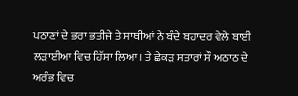ਪਠਾਣਾਂ ਦੇ ਭਰਾ ਭਤੀਜੇ ਤੇ ਸਾਥੀਆਂ ਨੇ ਬੰਦੇ ਬਹਾਦਰ ਵੇਲੇ ਬਾਈ ਲੜਾਈਆ ਵਿਚ ਹਿੱਸਾ ਲਿਆ। ਤੇ ਛੇਕੜ ਸਤਾਰਾਂ ਸੌ ਅਠਾਠ ਦੇ ਅਰੰਭ ਵਿਚ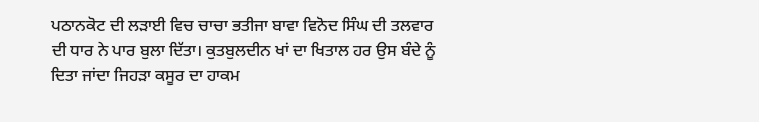ਪਠਾਨਕੋਟ ਦੀ ਲੜਾਈ ਵਿਚ ਚਾਚਾ ਭਤੀਜਾ ਬਾਵਾ ਵਿਨੋਦ ਸਿੰਘ ਦੀ ਤਲਵਾਰ ਦੀ ਧਾਰ ਨੇ ਪਾਰ ਬੁਲਾ ਦਿੱਤਾ। ਕੁਤਬੁਲਦੀਨ ਖਾਂ ਦਾ ਖਿਤਾਲ ਹਰ ਉਸ ਬੰਦੇ ਨੂੰ ਦਿਤਾ ਜਾਂਦਾ ਜਿਹੜਾ ਕਸੂਰ ਦਾ ਹਾਕਮ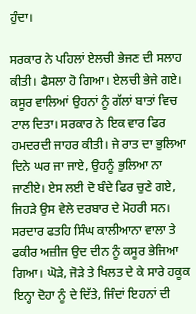ਹੁੰਦਾ।

ਸਰਕਾਰ ਨੇ ਪਹਿਲਾਂ ਏਲਚੀ ਭੇਜਣ ਦੀ ਸਲਾਹ ਕੀਤੀ। ਫੈਸਲਾ ਹੋ ਗਿਆ। ਏਲਚੀ ਭੇਜੇ ਗਏ। ਕਸੂਰ ਵਾਲਿਆਂ ਉਹਨਾਂ ਨੂੰ ਗੱਲਾਂ ਬਾਤਾਂ ਵਿਚ ਟਾਲ ਦਿਤਾ। ਸਰਕਾਰ ਨੇ ਇਕ ਵਾਰ ਫਿਰ ਹਮਦਰਦੀ ਜਾਹਰ ਕੀਤੀ। ਜੇ ਰਾਤ ਦਾ ਭੁਲਿਆ ਦਿਨੇ ਘਰ ਜਾ ਜਾਏ, ਉਹਨੂੰ ਭੁਲਿਆ ਨਾ ਜਾਣੀਏ। ਏਸ ਲਈ ਦੋ ਬੰਦੇ ਫਿਰ ਚੁਣੇ ਗਏ, ਜਿਹੜੇ ਉਸ ਵੇਲੇ ਦਰਬਾਰ ਦੇ ਮੋਹਰੀ ਸਨ। ਸਰਦਾਰ ਫਤਹਿ ਸਿੰਘ ਕਾਲੀਆਨਾ ਵਾਲਾ ਤੇ ਫਕੀਰ ਅਜ਼ੀਜ ਉਦ ਦੀਨ ਨੂੰ ਕਸੂਰ ਭੇਜਿਆ ਗਿਆ। ਘੋੜੇ, ਜੋੜੇ ਤੇ ਖਿਲਤ ਦੇ ਕੇ ਸਾਰੇ ਹਕੂਕ ਇਨ੍ਹਾ ਦੋਹਾ ਨੂੰ ਦੇ ਦਿੱਤੇ, ਜਿੰਦਾਂ ਇਹਨਾਂ ਦੀ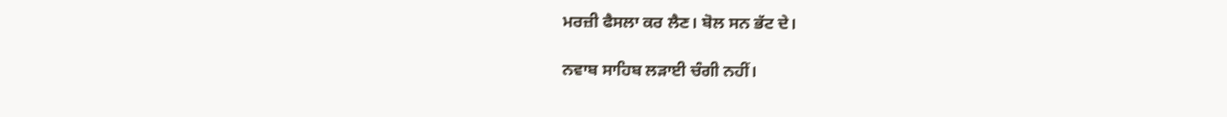ਮਰਜ਼ੀ ਫੈਸਲਾ ਕਰ ਲੈਣ। ਬੋਲ ਸਨ ਭੱਟ ਦੇ।

ਨਵਾਬ ਸਾਹਿਬ ਲੜਾਈ ਚੰਗੀ ਨਹੀਂ।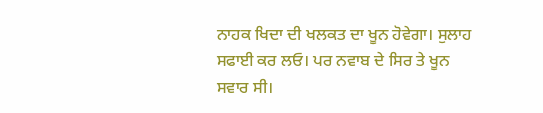ਨਾਹਕ ਖਿਦਾ ਦੀ ਖਲਕਤ ਦਾ ਖੂਨ ਹੋਵੇਗਾ। ਸੁਲਾਹ ਸਫਾਈ ਕਰ ਲਓ। ਪਰ ਨਵਾਬ ਦੇ ਸਿਰ ਤੇ ਖੂਨ ਸਵਾਰ ਸੀ।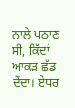ਨਾਲੇ ਪਠਾਣ ਸੀ, ਕਿੱਦਾਂ ਆਕੜ ਛੱਡ ਦੇਂਦਾ। ਏਧਰ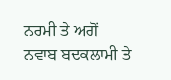ਨਰਮੀ ਤੇ ਅਗੋਂ ਨਵਾਬ ਬਦਕਲਾਮੀ ਤੇ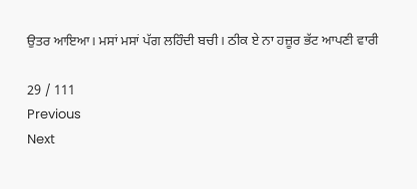ਉਤਰ ਆਇਆ। ਮਸਾਂ ਮਸਾਂ ਪੱਗ ਲਹਿੰਦੀ ਬਚੀ। ਠੀਕ ਏ ਨਾ ਹਜ਼ੂਰ ਭੱਟ ਆਪਣੀ ਵਾਰੀ

29 / 111
Previous
Next